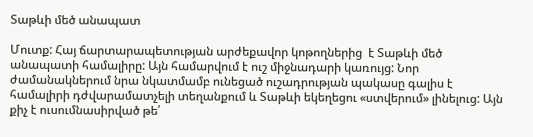Տաթևի մեծ անապատ

Մուտք: Հայ ճարտարապետության արժեքավոր կոթողներից  է Տաթևի մեծ անապատի համալիրը: Այն համարվում է ուշ միջնադարի կառույց: Նոր ժամանակներում նրա նկատմամբ ունեցած ուշադրության պակասը գալիս է համալիրի դժվարամատչելի տեղանքում և Տաթևի եկեղեցու «ստվերում» լինելուց: Այն քիչ է ուսումնասիրված թե՛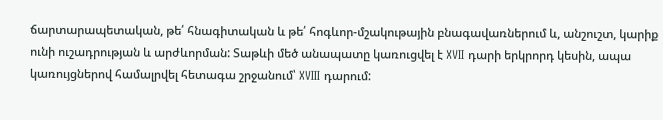ճարտարապետական, թե՛ հնագիտական և թե՛ հոգևոր-մշակութային բնագավառներում և, անշուշտ, կարիք ունի ուշադրության և արժևորման: Տաթևի մեծ անապատը կառուցվել է XVII դարի երկրորդ կեսին, ապա կառույցներով համալրվել հետագա շրջանում՝ XVIII դարում: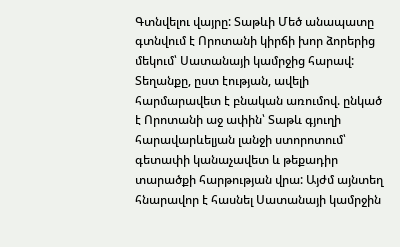Գտնվելու վայրը: Տաթևի Մեծ անապատը գտնվում է Որոտանի կիրճի խոր ձորերից մեկում՝ Սատանայի կամրջից հարավ: Տեղանքը, ըստ էության, ավելի հարմարավետ է բնական առումով. ընկած է Որոտանի աջ ափին՝ Տաթև գյուղի հարավարևելյան լանջի ստորոտում՝ գետափի կանաչավետ և թեքադիր տարածքի հարթության վրա: Այժմ այնտեղ հնարավոր է հասնել Սատանայի կամրջին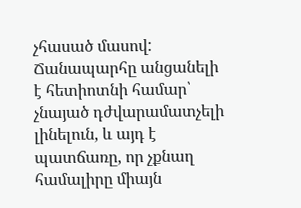չհասած մասով: Ճանապարհը անցանելի է հետիոտնի համար՝ չնայած դժվարամատչելի լինելուն, և այդ է պատճառը, որ չքնաղ համալիրը միայն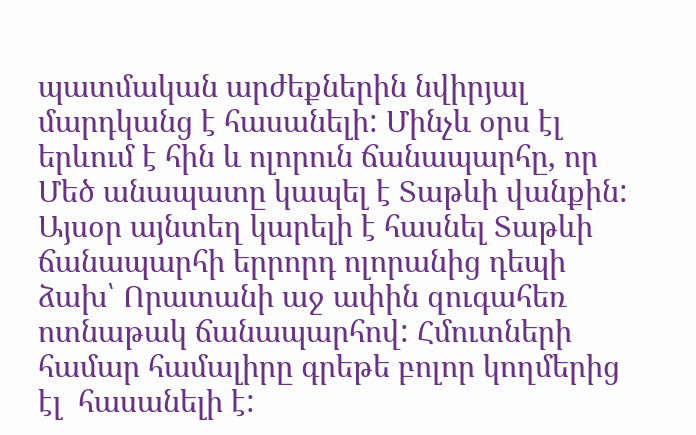պատմական արժեքներին նվիրյալ մարդկանց է հասանելի: Մինչև օրս էլ երևում է հին և ոլորուն ճանապարհը, որ Մեծ անապատը կապել է Տաթևի վանքին: Այսօր այնտեղ կարելի է հասնել Տաթևի ճանապարհի երրորդ ոլորանից դեպի ձախ՝ Որատանի աջ ափին զուգահեռ ոտնաթակ ճանապարհով: Հմուտների համար համալիրը գրեթե բոլոր կողմերից էլ  հասանելի է: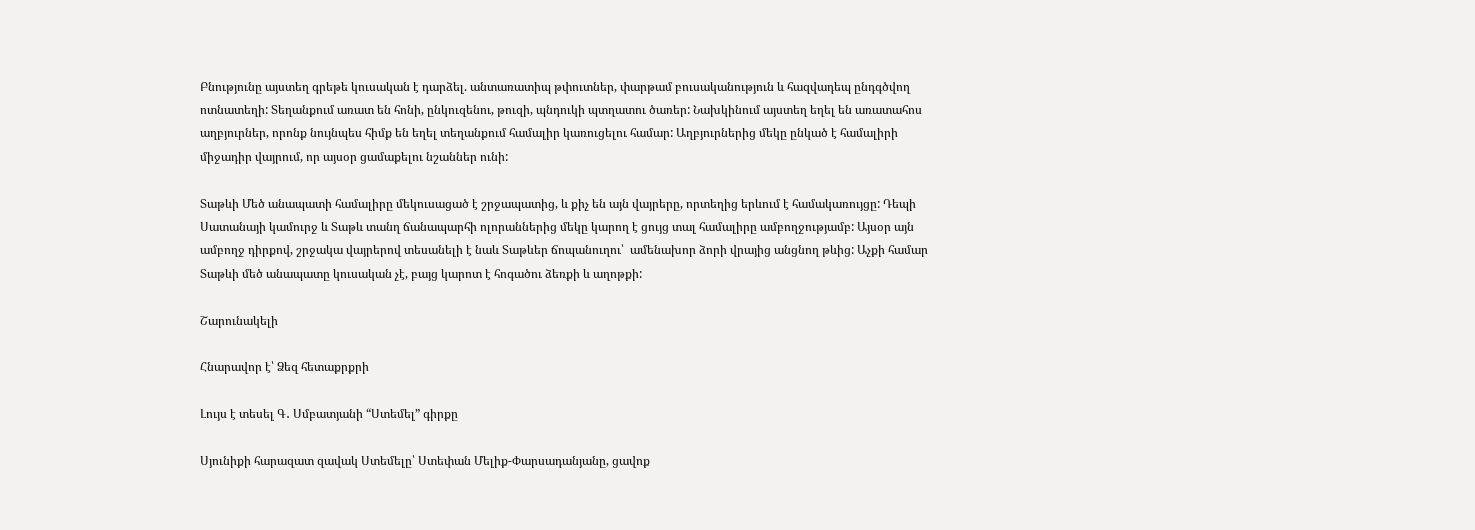Բնությունը այստեղ գրեթե կուսական է դարձել. անտառատիպ թփուտներ, փարթամ բուսականություն և հազվադեպ ընդգծվող ոտնատեղի: Տեղանքում առատ են հոնի, ընկուզենու, թուզի, պնդուկի պտղատու ծառեր: Նախկինում այստեղ եղել են առատահոս աղբյուրներ, որոնք նույնպես հիմք են եղել տեղանքում համալիր կառուցելու համար: Աղբյուրներից մեկը ընկած է համալիրի միջադիր վայրում, որ այսօր ցամաքելու նշաններ ունի:

Տաթևի Մեծ անապատի համալիրը մեկուսացած է շրջապատից, և քիչ են այն վայրերը, որտեղից երևում է համակառույցը: Դեպի Սատանայի կամուրջ և Տաթև տանղ ճանապարհի ոլորաններից մեկը կարող է ցույց տալ համալիրը ամբողջությամբ: Այսօր այն ամբողջ դիրքով, շրջակա վայրերով տեսանելի է նաև Տաթևեր ճոպանուղու՝  ամենախոր ձորի վրայից անցնող թևից: Աչքի համար Տաթևի մեծ անապատը կուսական չէ, բայց կարոտ է հոգածու ձեռքի և աղոթքի:

Շարունակելի

Հնարավոր է՝ Ձեզ հետաքրքրի

Լույս է տեսել Գ․ Սմբատյանի “Ստեմել” գիրքը

Սյունիքի հարազատ զավակ Ստեմելը՝ Ստեփան Մելիք-Փարսադանյանը, ցավոք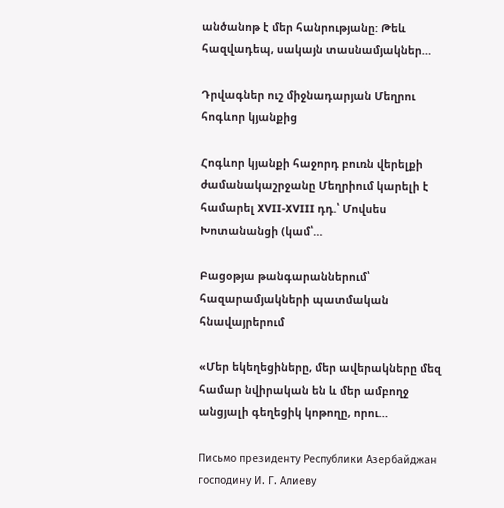անծանոթ է մեր հանրությանը: Թեև հազվադեպ, սակայն տասնամյակներ…

Դրվագներ ուշ միջնադարյան Մեղրու հոգևոր կյանքից

Հոգևոր կյանքի հաջորդ բուռն վերելքի ժամանակաշրջանը Մեղրիում կարելի է համարել XVII-XVIII դդ.՝ Մովսես Խոտանանցի (կամ՝…

Բացօթյա թանգարաններում՝ հազարամյակների պատմական հնավայրերում

«Մեր եկեղեցիները, մեր ավերակները մեզ համար նվիրական են և մեր ամբողջ անցյալի գեղեցիկ կոթողը, որու…

Письмо президенту Республики Азербайджан господину И. Г. Алиеву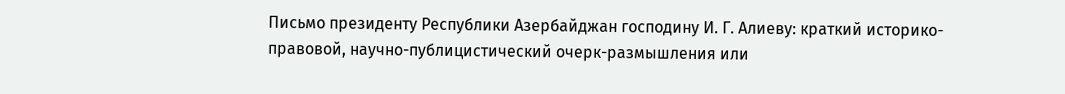Письмо президенту Республики Азербайджан господину И. Г. Алиеву: краткий историко-правовой, научно-публицистический очерк-размышления или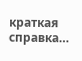краткая справка…